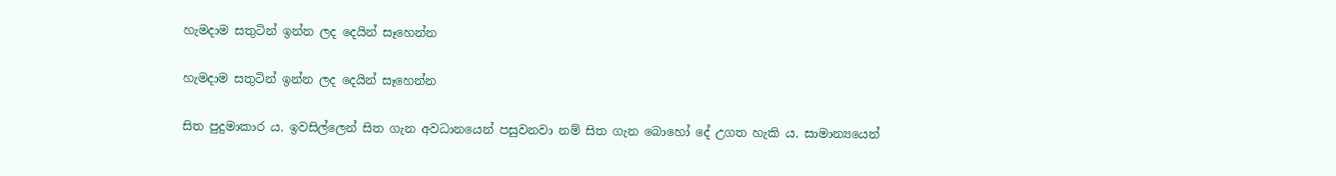හැමදාම සතුටින් ඉන්න ලද දෙයින් සෑහෙන්න

හැමදාම සතුටින් ඉන්න ලද දෙයින් සෑහෙන්න

සිත පුදුමාකාර ය. ඉවසිල්ලෙන් සිත ගැන අවධානයෙන් පසුවනවා නම් සිත ගැන බොහෝ දේ උගත හැකි ය. සාමාන්‍යයෙන්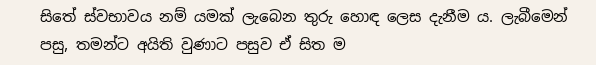සිතේ ස්වභාවය නම් යමක් ලැබෙන තුරු හොඳ ලෙස දැනීම ය. ලැබීමෙන් පසු, තමන්ට අයිති වුණාට පසුව ඒ සිත ම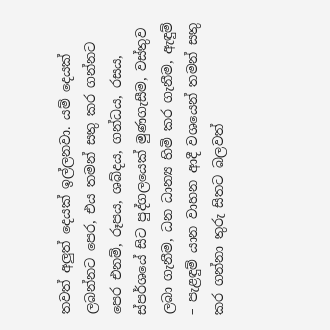තවත් අලුත් දෙයක් ඉල්ලනවා. යම් දෙයක් ලබන්නට පෙර, එය තමන් සතු කර ගන්නට පෙර එනම්, රූපය, ශබ්දය, ගන්ධය, රසය, ස්පර්ශයේ සිට පුද්ගලයෙක් මුණගැසීම, වස්තුව ලබා ගැනීම, ධන ධාන්‍ය හිමි කර ගැනීම, ඇඳුම් – පැළඳුම් යාන වාහන ආදී වශයෙන් තමන් සතු කර ගන්නා තුරු සිතට බලවත්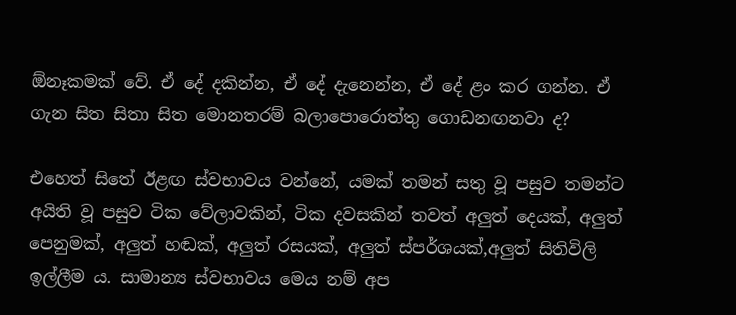ඕනෑකමක් වේ. ඒ දේ දකින්න, ඒ දේ දැනෙන්න, ඒ දේ ළං කර ගන්න. ඒ ගැන සිත සිතා සිත මොනතරම් බලාපොරොත්තු ගොඩනඟනවා ද?

එහෙත් සිතේ ඊළඟ ස්වභාවය වන්නේ, යමක් තමන් සතු වූ පසුව තමන්ට අයිති වූ පසුව ටික වේලාවකින්, ටික දවසකින් තවත් අලුත් දෙයක්, අලුත් පෙනුමක්, අලුත් හඬක්, අලුත් රසයක්, අලුත් ස්පර්ශයක්,අලුත් සිතිවිලි ඉල්ලීම ය. සාමාන්‍ය ස්වභාවය මෙය නම් අප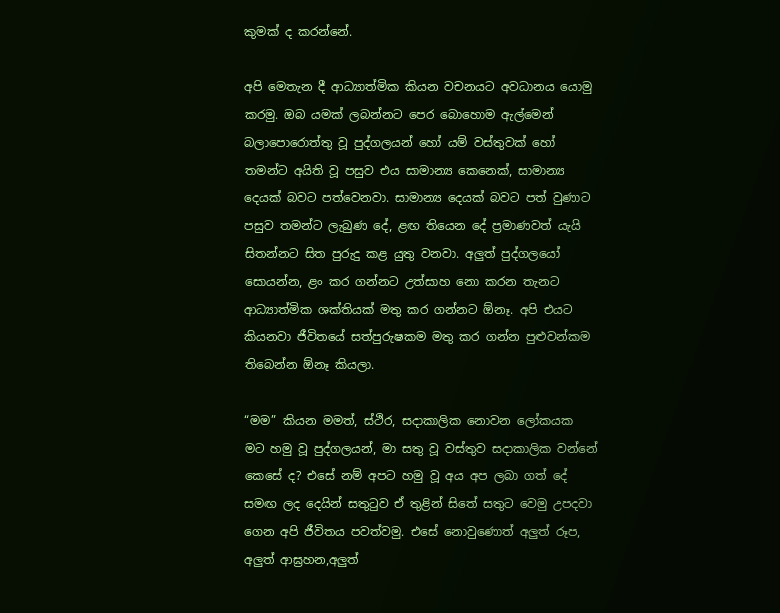කුමක් ද කරන්නේ.

අපි මෙතැන දී ආධ්‍යාත්මික කියන වචනයට අවධානය යොමු කරමු. ඔබ යමක් ලබන්නට පෙර බොහොම ඇල්මෙන් බලාපොරොත්තු වූ පුද්ගලයන් හෝ යම් වස්තුවක් හෝ තමන්ට අයිති වූ පසුව එය සාමාන්‍ය කෙනෙක්, සාමාන්‍ය දෙයක් බවට පත්වෙනවා. සාමාන්‍ය දෙයක් බවට පත් වුණාට පසුව තමන්ට ලැබුණ දේ, ළඟ තියෙන දේ ප්‍රමාණවත් යැයි සිතන්නට සිත පුරුදු කළ යුතු වනවා. අලුත් පුද්ගලයෝ සොයන්න, ළං කර ගන්නට උත්සාහ නො කරන තැනට ආධ්‍යාත්මික ශක්තියක් මතු කර ගන්නට ඕනෑ. අපි එයට කියනවා ජීවිතයේ සත්පුරුෂකම මතු කර ගන්න පුළුවන්කම තිබෙන්න ඕනෑ කියලා.

“මම” කියන මමත්, ස්ථිර, සදාකාලික නොවන ලෝකයක මට හමු වූ පුද්ගලයන්, මා සතු වූ වස්තුව සදාකාලික වන්නේ කෙසේ ද? එසේ නම් අපට හමු වූ අය අප ලබා ගත් දේ සමඟ ලද දෙයින් සතුටුව ඒ තුළින් සිතේ සතුට වෙමු උපදවා ගෙන අපි ජීවිතය පවත්වමු. එසේ නොවුණොත් අලුත් රූප, අලුත් ආඝ්‍රහන,අලුත්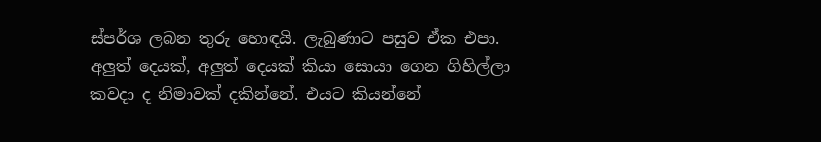ස්පර්ශ ලබන තුරු හොඳයි. ලැබුණාට පසුව ඒක එපා. අලුත් දෙයක්, අලුත් දෙයක් කියා සොයා ගෙන ගිහිල්ලා කවදා ද නිමාවක් දකින්නේ. එයට කියන්නේ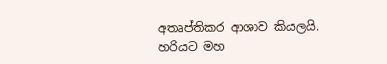අතෘප්තිකර ආශාව කියලයි. හරියට මහ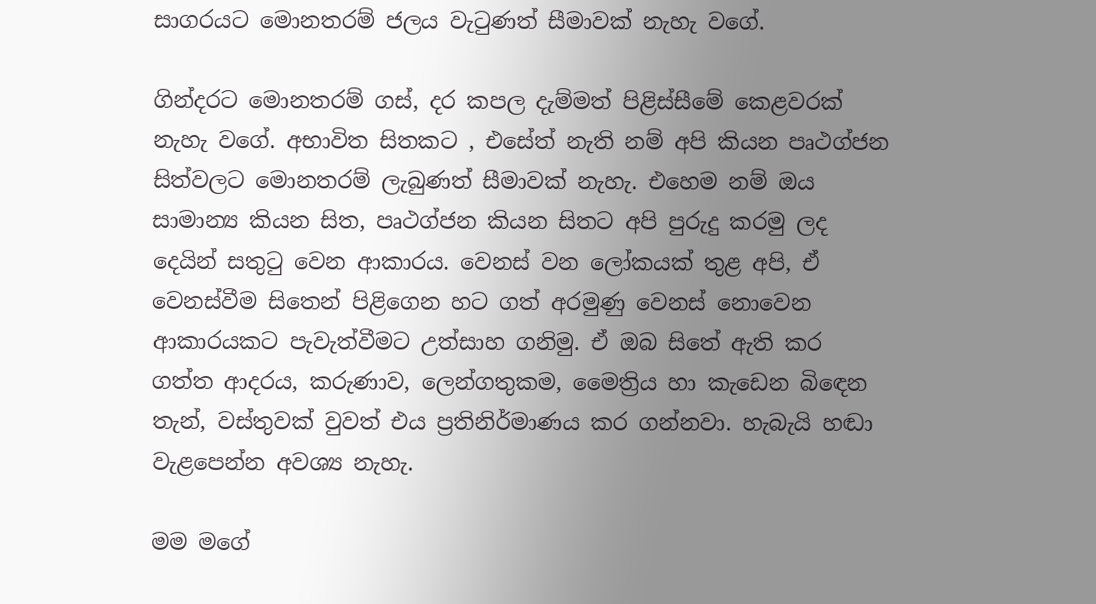සාගරයට මොනතරම් ජලය වැටුණත් සීමාවක් නැහැ වගේ.

ගින්දරට මොනතරම් ගස්, දර කපල දැම්මත් පිළිස්සීමේ කෙළවරක් නැහැ වගේ. අභාවිත සිතකට , එසේත් නැති නම් අපි කියන පෘථග්ජන සිත්වලට මොනතරම් ලැබුණත් සීමාවක් නැහැ. එහෙම නම් ඔය සාමාන්‍ය කියන සිත, පෘථග්ජන කියන සිතට අපි පුරුදු කරමු ලද දෙයින් සතුටු වෙන ආකාරය. වෙනස් වන ලෝකයක් තුළ අපි, ඒ වෙනස්වීම සිතෙන් පිළිගෙන හට ගත් අරමුණු වෙනස් නොවෙන ආකාරයකට පැවැත්වීමට උත්සාහ ගනිමු. ඒ ඔබ සිතේ ඇති කර ගත්ත ආදරය, කරුණාව, ලෙන්ගතුකම, මෛත්‍රිය හා කැඩෙන බිඳෙන තැන්, වස්තුවක් වුවත් එය ප්‍රතිනිර්මාණය කර ගන්නවා. හැබැයි හඬා වැළපෙන්න අවශ්‍ය නැහැ.

මම මගේ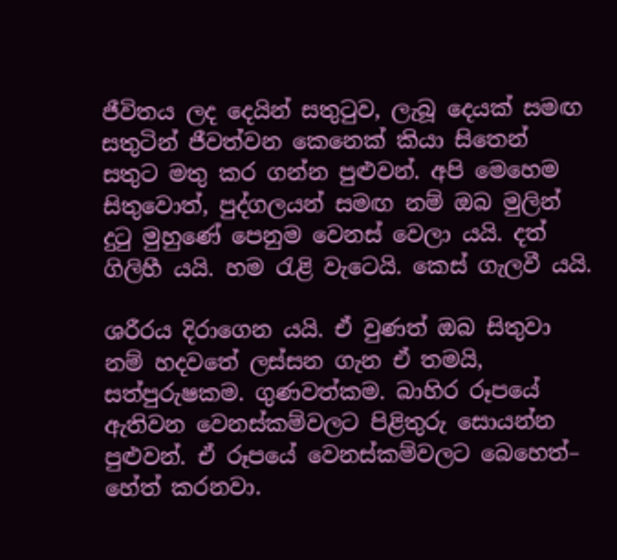ජීවිතය ලද දෙයින් සතුටුව, ලැබූ දෙයක් සමඟ සතුටින් ජීවත්වන කෙනෙක් කියා සිතෙන් සතුට මතු කර ගන්න පුළුවන්. අපි මෙහෙම සිතුවොත්, පුද්ගලයන් සමඟ නම් ඔබ මුලින් දුටු මුහුණේ පෙනුම වෙනස් වෙලා යයි. දත් ගිලිහී යයි. හම රැළි වැටෙයි. කෙස් ගැලවී යයි.

ශරීරය දිරාගෙන යයි. ඒ වුණත් ඔබ සිතුවා නම් හදවතේ ලස්සන ගැන ඒ තමයි, සත්පුරුෂකම. ගුණවත්කම. බාහිර රූපයේ ඇතිවන වෙනස්කම්වලට පිළිතුරු සොයන්න පුළුවන්. ඒ රූපයේ වෙනස්කම්වලට බෙහෙත්– හේත් කරනවා.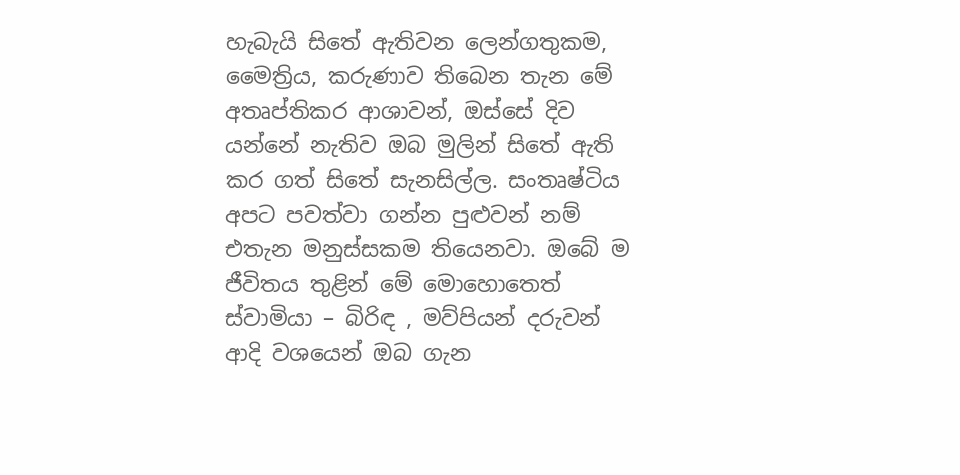හැබැයි සිතේ ඇතිවන ලෙන්ගතුකම, මෛත්‍රිය, කරුණාව තිබෙන තැන මේ අතෘප්තිකර ආශාවන්, ඔස්සේ දිව යන්නේ නැතිව ඔබ මුලින් සිතේ ඇති කර ගත් සිතේ සැනසිල්ල. සංතෘෂ්ටිය අපට පවත්වා ගන්න පුළුවන් නම් එතැන මනුස්සකම තියෙනවා. ඔබේ ම ජීවිතය තුළින් මේ මොහොතෙත් ස්වාමියා – බිරිඳ , මව්පියන් දරුවන් ආදි වශයෙන් ඔබ ගැන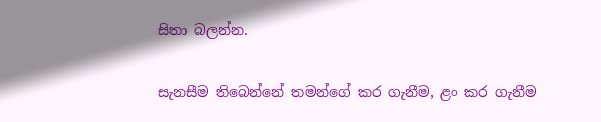සිතා බලන්න.

සැනසීම තිබෙන්නේ තමන්ගේ කර ගැනීම, ළං කර ගැනීම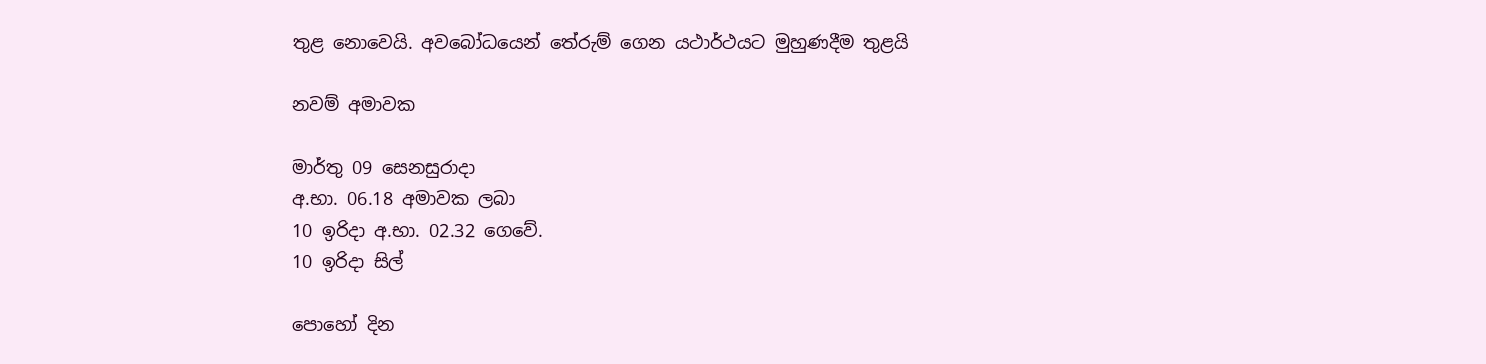තුළ නොවෙයි. අවබෝධයෙන් තේරුම් ගෙන යථාර්ථයට මුහුණදීම තුළයි

නවම් අමාවක

මාර්තු 09 සෙනසුරාදා
අ.භා. 06.18 අමාවක ලබා
10 ඉරිදා අ.භා. 02.32 ගෙවේ.
10 ඉරිදා සිල්

පොහෝ දින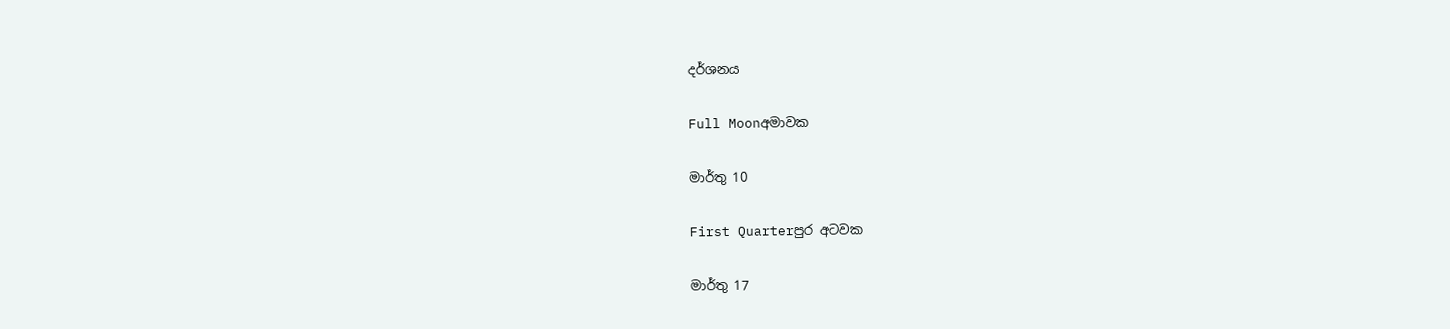දර්ශනය

Full Moonඅමාවක

මාර්තු 10

First Quarterපුර අටවක

මාර්තු 17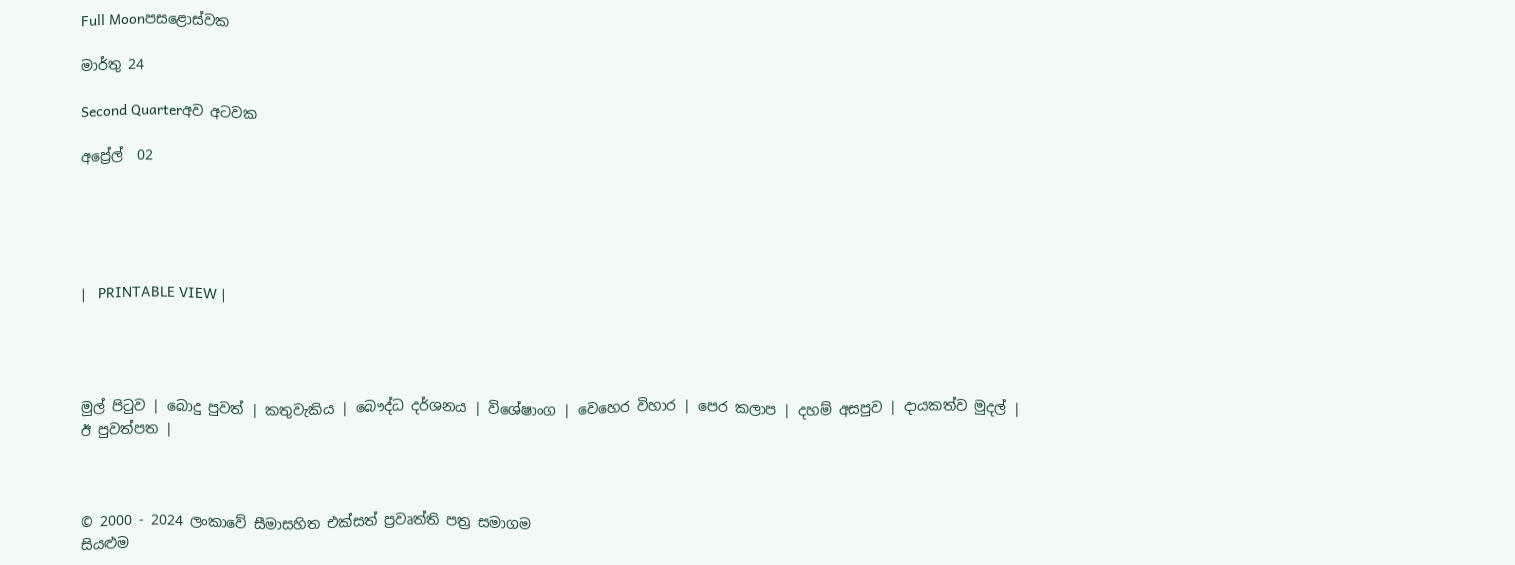Full Moonපසළොස්වක

මාර්තු 24

Second Quarterඅව අටවක

අප්‍රේල්  02





|   PRINTABLE VIEW |




මුල් පිටුව | බොදු පුවත් | කතුවැකිය | බෞද්ධ දර්ශනය | විශේෂාංග | වෙහෙර විහාර | පෙර කලාප | දහම් අසපුව | දායකත්ව මුදල් | ඊ පුවත්පත |



© 2000 - 2024 ලංකාවේ සීමාසහිත එක්සත් ප්‍රවෘත්ති පත්‍ර සමාගම
සියළුම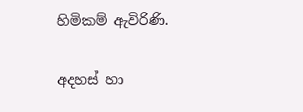හිමිකම් ඇවිරිණි.

අදහස් හා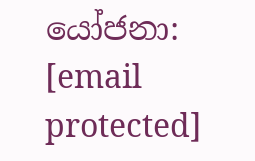යෝජනා: [email protected]